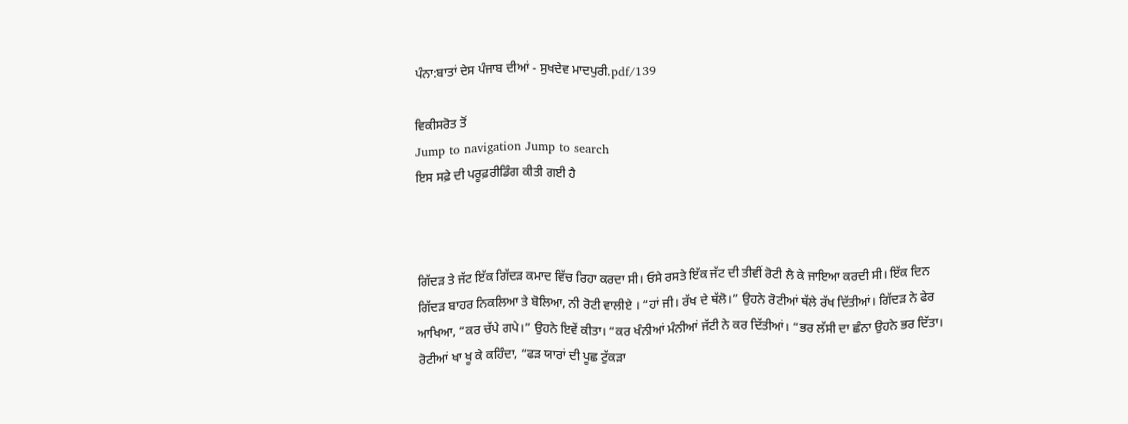ਪੰਨਾ:ਬਾਤਾਂ ਦੇਸ ਪੰਜਾਬ ਦੀਆਂ - ਸੁਖਦੇਵ ਮਾਦਪੁਰੀ.pdf/139

ਵਿਕੀਸਰੋਤ ਤੋਂ
Jump to navigation Jump to search
ਇਸ ਸਫ਼ੇ ਦੀ ਪਰੂਫ਼ਰੀਡਿੰਗ ਕੀਤੀ ਗਈ ਹੈ



ਗਿੱਦੜ ਤੇ ਜੱਟ ਇੱਕ ਗਿੱਦੜ ਕਮਾਦ ਵਿੱਚ ਰਿਹਾ ਕਰਦਾ ਸੀ। ਓਸੇ ਰਸਤੇ ਇੱਕ ਜੱਟ ਦੀ ਤੀਵੀਂ ਰੋਟੀ ਲੈ ਕੇ ਜਾਇਆ ਕਰਦੀ ਸੀ। ਇੱਕ ਦਿਨ ਗਿੱਦੜ ਬਾਹਰ ਨਿਕਲਿਆ ਤੇ ਬੋਲਿਆ, ਨੀ ਰੋਟੀ ਵਾਲੀਏ । “ਹਾਂ ਜੀ। ਰੱਖ ਦੇ ਥੱਲੋ।” ਉਹਨੇ ਰੋਟੀਆਂ ਥੱਲੇ ਰੱਖ ਦਿੱਤੀਆਂ। ਗਿੱਦੜ ਨੇ ਫੇਰ ਆਖਿਆ, “ਕਰ ਚੱਪੇ ਗਪੇ।” ਉਹਨੇ ਇਵੇਂ ਕੀਤਾ। “ਕਰ ਖੰਨੀਆਂ ਮੰਨੀਆਂ ਜੱਟੀ ਨੇ ਕਰ ਦਿੱਤੀਆਂ। “ਭਰ ਲੱਸੀ ਦਾ ਛੰਨਾ ਉਹਨੇ ਭਰ ਦਿੱਤਾ। ਰੋਟੀਆਂ ਖਾ ਖੂ ਕੇ ਕਹਿੰਦਾ, “ਫੜ ਯਾਰਾਂ ਦੀ ਪੂਛ ਟੁੱਕੜਾ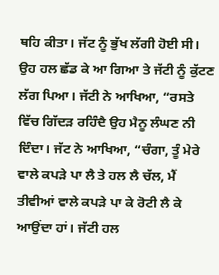ਥਹਿ ਕੀਤਾ। ਜੱਟ ਨੂੰ ਭੁੱਖ ਲੱਗੀ ਹੋਈ ਸੀ। ਉਹ ਹਲ ਛੱਡ ਕੇ ਆ ਗਿਆ ਤੇ ਜੱਟੀ ਨੂੰ ਕੁੱਟਣ ਲੱਗ ਪਿਆ। ਜੱਟੀ ਨੇ ਆਖਿਆ, “ਰਸਤੇ ਵਿੱਚ ਗਿੱਦੜ ਰਹਿੰਦੈ ਉਹ ਮੈਨੂ ਲੰਘਣ ਨੀ ਦਿੰਦਾ। ਜੱਟ ਨੇ ਆਖਿਆ, “ਚੰਗਾ, ਤੂੰ ਮੇਰੇ ਵਾਲੇ ਕਪੜੇ ਪਾ ਲੈ ਤੇ ਹਲ ਲੈ ਚੱਲ, ਮੈਂ ਤੀਵੀਆਂ ਵਾਲੇ ਕਪੜੇ ਪਾ ਕੇ ਰੋਟੀ ਲੈ ਕੇ ਆਉਂਦਾ ਹਾਂ। ਜੱਟੀ ਹਲ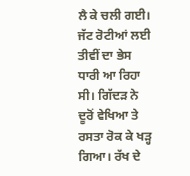ਲੈ ਕੇ ਚਲੀ ਗਈ। ਜੱਟ ਰੋਟੀਆਂ ਲਈ ਤੀਵੀਂ ਦਾ ਭੇਸ ਧਾਰੀ ਆ ਰਿਹਾ ਸੀ। ਗਿੱਦੜ ਨੇ ਦੂਰੋਂ ਵੇਖਿਆ ਤੇ ਰਸਤਾ ਰੋਕ ਕੇ ਖੜ੍ਹ ਗਿਆ। ਰੱਖ ਦੇ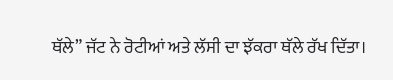ਥੱਲੇ” ਜੱਟ ਨੇ ਰੋਟੀਆਂ ਅਤੇ ਲੱਸੀ ਦਾ ਝੱਕਰਾ ਥੱਲੇ ਰੱਖ ਦਿੱਤਾ।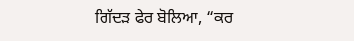ਗਿੱਦੜ ਫੇਰ ਬੋਲਿਆ, “ਕਰ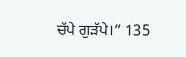ਚੱਪੇ ਗੁੜੱਪੇ।” 135